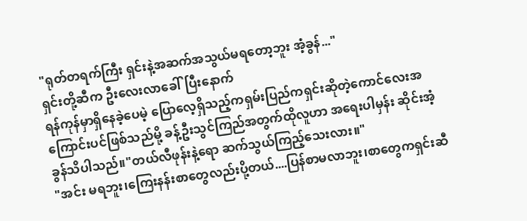"ရုတ်တရက်ကြီး ရှင်းနဲ့အဆက်အသွယ်မရတော့ဘူး အံ့ခွန်..."
ရှင်းတို့ဆီက ဦးလေးလာခေါ်ပြီးနောက်
ရန်ကုန်မှာရှိနေခဲ့ပေမဲ့ ပြောလေ့ရှိသည့်ကရှမ်းပြည်ကရှင်းဆိုတဲ့ကောင်လေးအကြောင်းပင်ဖြစ်သည်မို့ ခန့်ဦးသွင်ကြည်အတွက်ထိုလူဟာ အရေးပါမှန်း ဆိုင်းအံ့ခွန်သိပါသည်။"တယ်လီဖုန်းနဲ့ရော ဆက်သွယ်ကြည့်သေးလား။"
"အင်း မရဘူး၊ကြေးနန်းစာတွေလည်းပို့တယ်....ပြန်စာမလာဘူး၊စာတွေကရှင်းဆီ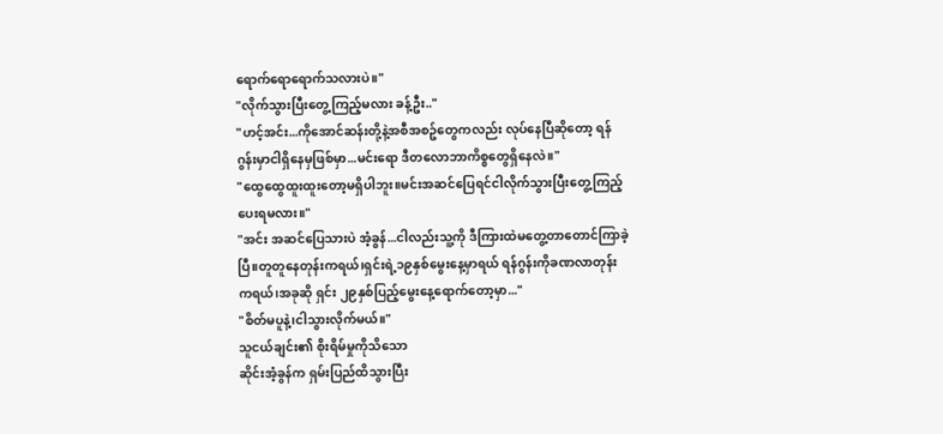ရောက်ရောရောက်သလားပဲ။"
"လိုက်သွားပြီးတွေ့ကြည့်မလား ခန့်ဦး.."
"ဟင့်အင်း...ကိုအောင်ဆန်းတို့နဲ့အစီအစဥ်တွေကလည်း လုပ်နေပြီဆိုတော့ ရန်ဂွန်းမှာငါရှိနေမှဖြစ်မှာ...မင်းရော ဒီတလောဘာကိစ္စတွေရှိနေလဲ။"
"ထွေထွေထူးထူးတော့မရှိပါဘူး။မင်းအဆင်ပြေရင်ငါလိုက်သွားပြီးတွေ့ကြည့်ပေးရမလား။"
"အင်း အဆင်ပြေသားပဲ အံ့ခွန်...ငါလည်းသူ့ကို ဒီကြားထဲမတွေ့တာတောင်ကြာခဲ့ပြီ။တူတူနေတုန်းကရယ်၊ရှင်းရဲ့၁၉နှစ်မွေးနေ့မှာရယ် ရန်ဂွန်းကိုခဏလာတုန်းကရယ်၊အခုဆို ရှင်း ၂၉နှစ်ပြည့်မွေးနေ့ရောက်တော့မှာ..."
"စိတ်မပူနဲ့၊ငါသွားလိုက်မယ်။"
သူငယ်ချင်း၏ စိုးရိမ်မှုကိုသိသော
ဆိုင်းအံ့ခွန်က ရှမ်းပြည်ထိသွားပြီး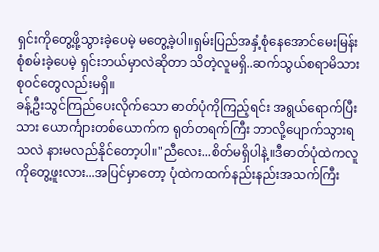ရှင်းကိုတွေ့ဖို့သွားခဲ့ပေမဲ့ မတွေ့ခဲ့ပါ။ရှမ်းပြည်အနှံ့စုံနေအောင်မေးမြန်းစုံစမ်းခဲ့ပေမဲ့ ရှင်းဘယ်မှာလဲဆိုတာ သိတဲ့လူမရှိ..ဆက်သွယ်စရာမိသားစု၀င်တွေလည်းမရှိ။
ခန့်ဦးသွင်ကြည်ပေးလိုက်သော ဓာတ်ပုံကိုကြည့်ရင်း အရွယ်ရောက်ပြီးသား ယောင်္ကျားတစ်ယောက်က ရုတ်တရက်ကြီး ဘာလို့ပျောက်သွားရသလဲ နားမလည်နိုင်တော့ပါ။"ညီလေး...စိတ်မရှိပါနဲ့။ဒီဓာတ်ပုံထဲကလူကိုတွေ့ဖူးလား...အပြင်မှာတော့ ပုံထဲကထက်နည်းနည်းအသက်ကြီး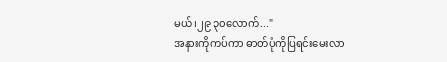မယ်၊၂၉ ၃၀လောက်..."
အနားကိုကပ်ကာ ဓာတ်ပုံကိုပြရင်းမေးလာ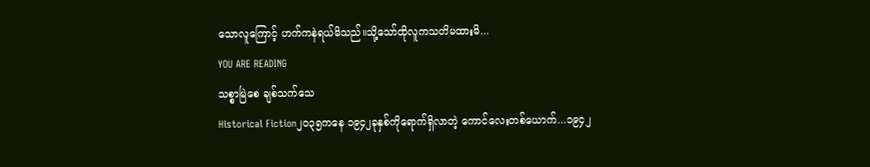သောလူကြောင့် ဟက်ကနဲရယ်မိသည်။သို့သော်ထိုလူကသတိမထားမိ...
YOU ARE READING
သစ္စာမြဲစေ ချစ်သက်သေ
Historical Fiction၂၀၃၅ကနေ ၁၉၄၂ခုနှစ်ကိုရောက်ရှိလာတဲ့ ကောင်လေးတစ်ယောက်...၁၉၄၂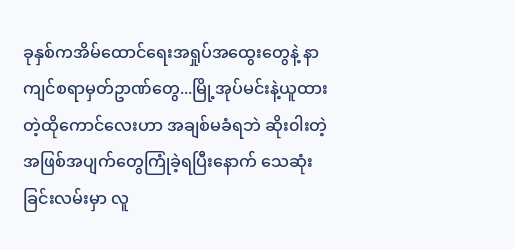ခုနှစ်ကအိမ်ထောင်ရေးအရှုပ်အထွေးတွေနဲ့ နာကျင်စရာမှတ်ဥာဏ်တွေ...မြို့အုပ်မင်းနဲ့ယူထားတဲ့ထိုကောင်လေးဟာ အချစ်မခံရဘဲ ဆိုး၀ါးတဲ့အဖြစ်အပျက်တွေကြုံခဲ့ရပြီးနောက် သေဆုံးခြင်းလမ်းမှာ လူ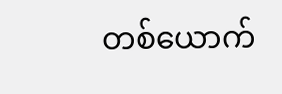တစ်ယောက်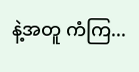နဲ့အတူ ကံကြ...